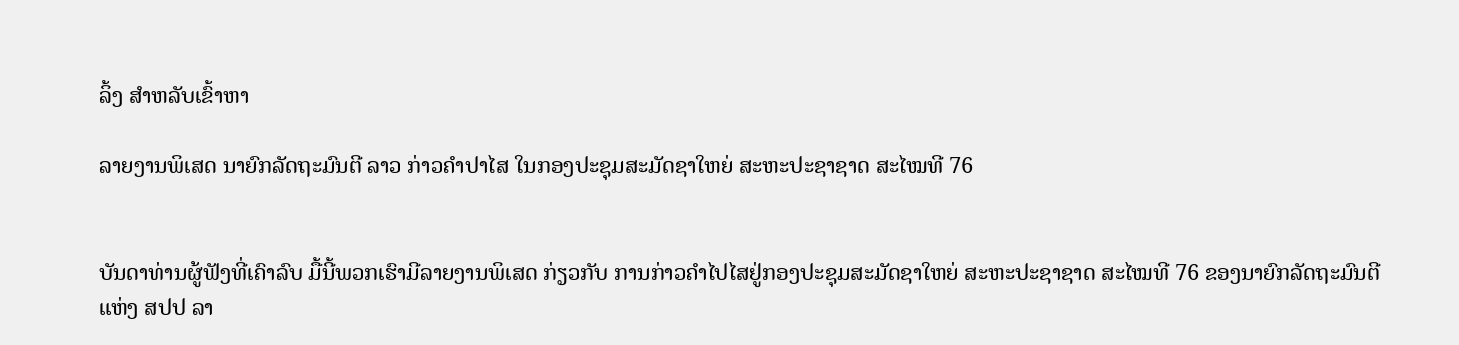ລິ້ງ ສຳຫລັບເຂົ້າຫາ

ລາຍງານພິເສດ ນາຍົກລັດຖະມົນຕີ ລາວ ກ່າວຄຳປາໄສ ໃນກອງປະຊຸມສະມັດຊາໃຫຍ່ ສະຫະປະຊາຊາດ ສະໄໝທີ 76


ບັນດາທ່ານຜູ້ຟັງທີ່ເຄົາລົບ ມື້ນີ້ພວກເຮົາມີລາຍງານພິເສດ ກ່ຽວກັບ ການກ່າວຄຳໄປໄສຢູ່ກອງປະຊຸມສະມັດຊາໃຫຍ່ ສະຫະປະຊາຊາດ ສະໄໝທີ 76 ຂອງນາຍົກລັດຖະມົນຕີແຫ່ງ ສປປ ລາ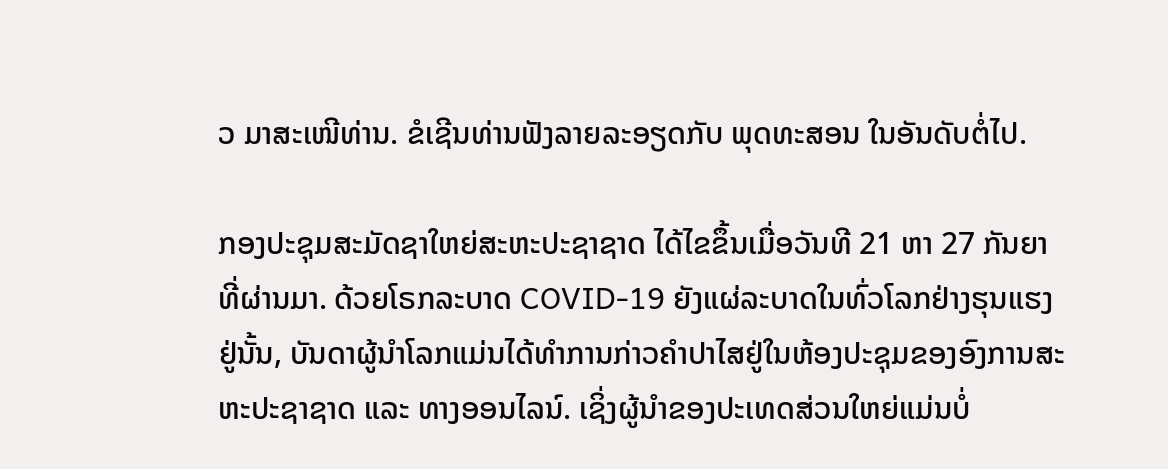ວ ມາສະເໜີທ່ານ. ຂໍເຊີນທ່ານຟັງລາຍລະອຽດກັບ ພຸດທະສອນ ໃນອັນດັບຕໍ່ໄປ.

ກອງປະຊຸມສະມັດຊາໃຫຍ່ສະຫະປະຊາຊາດ ໄດ້ໄຂຂຶ້ນເມື່ອວັນທີ 21 ຫາ 27 ກັນຍາທີ່ຜ່ານມາ. ດ້ວຍໂຣກລະບາດ COVID-19 ຍັງແຜ່ລະບາດໃນທົ່ວໂລກຢ່າງຮຸນແຮງຢູ່ນັ້ນ, ບັນດາຜູ້ນຳໂລກແມ່ນໄດ້ທຳການກ່າວຄຳປາໄສຢູ່ໃນຫ້ອງປະຊຸມຂອງອົງການສະຫະປະຊາຊາດ ແລະ ທາງອອນໄລນ໌. ເຊິ່ງຜູ້ນໍາຂອງປະເທດສ່ວນໃຫຍ່ແມ່ນບໍ່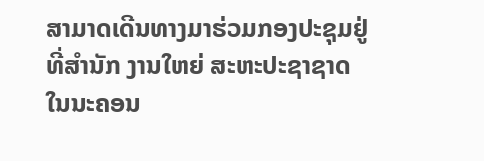ສາມາດເດີນທາງມາຮ່ວມກອງປະຊຸມຢູ່ທີ່ສຳນັກ ງານໃຫຍ່ ສະຫະປະຊາຊາດ ໃນນະຄອນ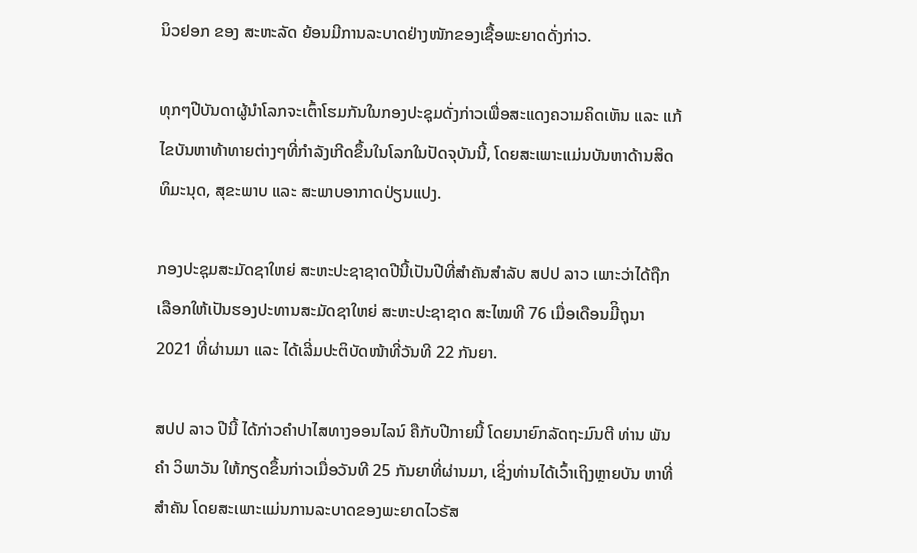ນິວຢອກ ຂອງ ສະຫະລັດ ຍ້ອນມີການລະບາດຢ່າງໜັກຂອງເຊື້ອພະຍາດດັ່ງກ່າວ.

ທຸກໆປີບັນດາຜູ້ນຳໂລກຈະເຕົ້າໂຮມກັນໃນກອງປະຊຸມດັ່ງກ່າວເພື່ອສະແດງຄວາມຄິດເຫັນ ແລະ ແກ້ໄຂບັນຫາທ້າທາຍຕ່າງໆທີ່ກຳລັງເກີດຂຶ້ນໃນໂລກໃນປັດຈຸບັນນີ້, ໂດຍສະເພາະແມ່ນບັນຫາດ້ານສິດທິມະນຸດ, ສຸຂະພາບ ແລະ ສະພາບອາກາດປ່ຽນແປງ.

ກອງປະຊຸມສະມັດຊາໃຫຍ່ ສະຫະປະຊາຊາດປີນີ້ເປັນປີທີ່ສຳຄັນສຳລັບ ສປປ ລາວ ເພາະວ່າໄດ້ຖືກເລືອກໃຫ້ເປັນຮອງປະທານສະມັດຊາໃຫຍ່ ສະຫະປະຊາຊາດ ສະໄໝທີ 76 ເມື່ອເດືອນມີິຖຸນາ 2021 ທີ່ຜ່ານມາ ແລະ ໄດ້ເລີ່ມປະຕິບັດໜ້າທີ່ວັນທີ 22 ກັນຍາ.

ສປປ ລາວ ປີນີ້ ໄດ້ກ່າວຄຳປາໄສທາງອອນໄລນ໌ ຄືກັບປີກາຍນີ້ ໂດຍນາຍົກລັດຖະມົນຕີ ທ່ານ ພັນຄຳ ວິພາວັນ ໃຫ້ກຽດຂຶ້ນກ່າວເມື່ອວັນທີ 25 ກັນຍາທີ່ຜ່ານມາ, ເຊິ່ງທ່ານໄດ້ເວົ້າເຖິງຫຼາຍບັນ ຫາທີ່ສຳຄັນ ໂດຍສະເພາະແມ່ນການລະບາດຂອງພະຍາດໄວຣັສ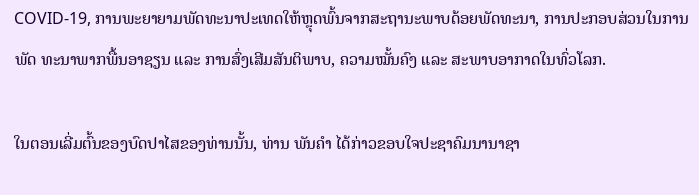COVID-19, ການພະຍາຍາມພັດທະນາປະເທດໃຫ້ຫຼຸດພົ້ນຈາກສະຖານະພາບດ້ອຍພັດທະນາ, ການປະກອບສ່ວນໃນການພັດ ທະນາພາກພື້ນອາຊຽນ ແລະ ການສົ່ງເສີມສັນຕິພາບ, ຄວາມໝັ້ນຄົງ ແລະ ສະພາບອາກາດໃນທົ່ວໂລກ.

ໃນຕອນເລີ່ມຕົ້ນຂອງບົດປາໄສຂອງທ່ານນັ້ນ, ທ່ານ ພັນຄຳ ໄດ້ກ່າວຂອບໃຈປະຊາຄົມນານາຊາ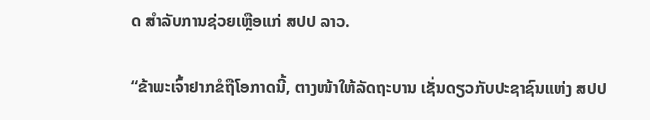ດ ສຳລັບການຊ່ວຍເຫຼືອແກ່ ສປປ ລາວ.

“ຂ້າພະເຈົ້າຢາກຂໍຖືໂອກາດນີ້, ຕາງໜ້າໃຫ້ລັດຖະບານ ເຊັ່ນດຽວກັບປະຊາຊົນແຫ່ງ ສປປ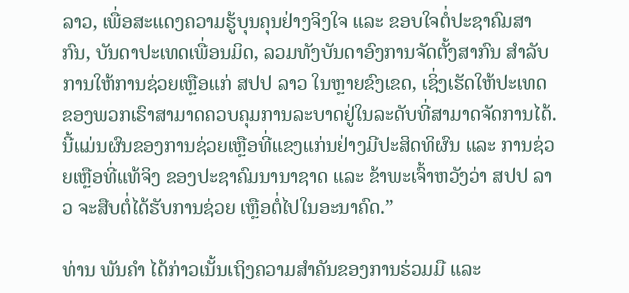ລາວ, ເພື່ອສະແດງຄວາມຮູ້ບຸນຄຸນຢ່າງຈິງໃຈ ແລະ ຂອບໃຈຕໍ່ປະຊາຄົມສາກົນ, ບັນດາປະເທດເພື່ອນມິດ, ລວມທັງບັນດາອົງການຈັດຕັ້ງສາກົນ ສຳລັບການໃຫ້ການຊ່ວຍເຫຼືອແກ່ ສປປ ລາວ ໃນຫຼາຍຂົງເຂດ, ເຊິ່ງເຮັດໃຫ້ປະເທດຂອງພວກເຮົາສາມາດຄວບຄຸມການລະບາດຢູ່ໃນລະດັບທີ່ສາມາດຈັດການໄດ້. ນີ້ແມ່ນຜົນຂອງການຊ່ວຍເຫຼືອທີ່ແຂງແກ່ນຢ່າງມີປະສິດທິຜົນ ແລະ ການຊ່ວຍເຫຼືອທີ່ແທ້ຈິງ ຂອງປະຊາຄົມນານາຊາດ ແລະ ຂ້າພະເຈົ້າຫວັງວ່າ ສປປ ລາວ ຈະສືບຕໍ່ໄດ້ຮັບການຊ່ວຍ ເຫຼືອຕໍ່ໄປໃນອະນາຄົດ.”

ທ່ານ ພັນຄຳ ໄດ້ກ່າວເນັ້ນເຖິງຄວາມສຳຄັນຂອງການຮ່ວມມື ແລະ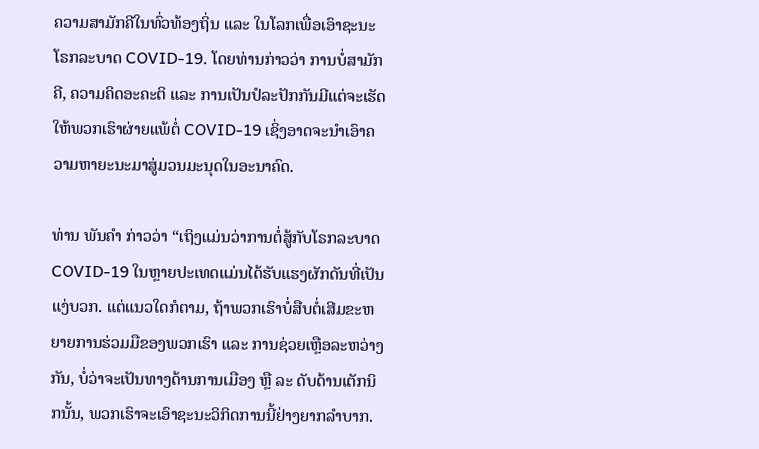ຄວາມສາມັກຄີໃນທົ່ວທ້ອງຖິ່ນ ແລະ ໃນໂລກເພື່ອເອົາຊະນະໂຣກລະບາດ COVID-19. ໂດຍທ່ານກ່າວວ່າ ການບໍ່ສາມັກຄີ, ຄວາມຄິດອະຄະຕິ ແລະ ການເປັນປໍລະປັກກັນມີແຕ່ຈະເຮັດໃຫ້ພວກເຮົາຜ່າຍແພ້ຕໍ່ COVID-19 ເຊິ່ງອາດຈະນຳເອົາຄວາມຫາຍະນະມາສູ່ມວນມະນຸດໃນອະນາຄົດ.

ທ່ານ ພັນຄຳ ກ່າວວ່າ “ເຖິງແມ່ນວ່າການຕໍ່ສູ້ກັບໂຣກລະບາດ COVID-19 ໃນຫຼາຍປະເທດແມ່ນໄດ້ຮັບແຮງຜັກດັນທີ່ເປັນແງ່ບວກ. ແຕ່ແນວໃດກໍຕາມ, ຖ້າພວກເຮົາບໍ່ສືບຕໍ່ເສີມຂະຫຍາຍການຮ່ວມມືຂອງພວກເຮົາ ແລະ ການຊ່ວຍເຫຼືອລະຫວ່າງກັນ, ບໍ່ວ່າຈະເປັນທາງດ້ານການເມືອງ ຫຼື ລະ ດັບດ້ານເຕັກນິກນັ້ນ, ພວກເຮົາຈະເອົາຊະນະວິກິດການນີ້ຢ່າງຍາກລຳບາກ.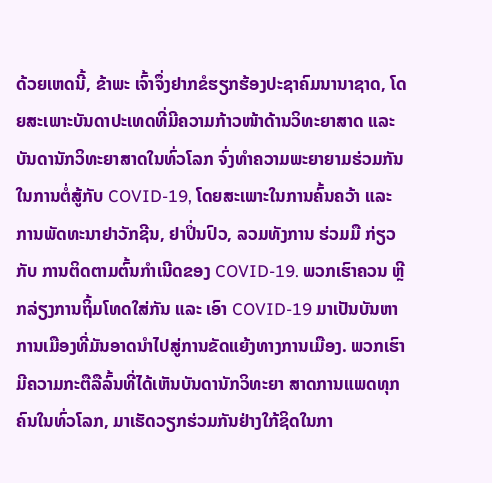ດ້ວຍເຫດນີ້, ຂ້າພະ ເຈົ້າຈຶ່ງຢາກຂໍຮຽກຮ້ອງປະຊາຄົມນານາຊາດ, ໂດຍສະເພາະບັນດາປະເທດທີ່ມີຄວາມກ້າວໜ້າດ້ານວິທະຍາສາດ ແລະ ບັນດານັກວິທະຍາສາດໃນທົ່ວໂລກ ຈົ່ງທຳຄວາມພະຍາຍາມຮ່ວມກັນໃນການຕໍ່ສູ້ກັບ COVID-19, ໂດຍສະເພາະໃນການຄົ້ນຄວ້າ ແລະ ການພັດທະນາຢາວັກຊີນ, ຢາປິ່ນປົວ, ລວມທັງການ ຮ່ວມມື ກ່ຽວກັບ ການຕິດຕາມຕົ້ນກຳເນີດຂອງ COVID-19. ພວກເຮົາຄວນ ຫຼີກລ່ຽງການຖິ້ມໂທດໃສ່ກັນ ແລະ ເອົາ COVID-19 ມາເປັນບັນຫາການເມືອງທີ່ມັນອາດນຳໄປສູ່ການຂັດແຍ້ງທາງການເມືອງ. ພວກເຮົາມີຄວາມກະຕືລືລົ້ນທີ່ໄດ້ເຫັນບັນດານັກວິທະຍາ ສາດການແພດທຸກຄົນໃນທົ່ວໂລກ, ມາເຮັດວຽກຮ່ວມກັນຢ່າງໃກ້ຊິດໃນກາ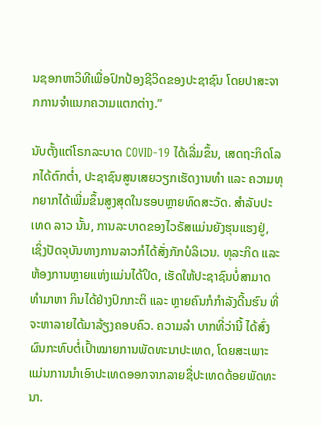ນຊອກຫາວິທີເພື່ອປົກປ້ອງຊີວິດຂອງປະຊາຊົນ ໂດຍປາສະຈາກການຈຳແນກຄວາມແຕກຕ່າງ.”

ນັບຕັ້ງແຕ່ໂຣກລະບາດ COVID-19 ໄດ້ເລີ່ມຂຶ້ນ, ເສດຖະກິດໂລກໄດ້ຕົກຕໍ່າ, ປະຊາຊົນສູນເສຍວຽກເຮັດງານທຳ ແລະ ຄວາມທຸກຍາກໄດ້ເພີ່ມຂຶ້ນສູງສຸດໃນຮອບຫຼາຍທົດສະວັດ. ສຳລັບປະເທດ ລາວ ນັ້ນ, ການລະບາດຂອງໄວຣັສແມ່ນຍັງຮຸນແຮງຢູ່, ເຊິ່ງປັດຈຸບັນທາງການລາວກໍໄດ້ສັ່ງກັກບໍລິເວນ. ທຸລະກິດ ແລະ ຫ້ອງການຫຼາຍແຫ່ງແມ່ນໄດ້ປິດ, ເຮັດໃຫ້ປະຊາຊົນບໍ່ສາມາດທຳມາຫາ ກິນໄດ້ຢ່າງປົກກະຕິ ແລະ ຫຼາຍຄົນກໍກໍາລັງດີ້ນຮົນ ທີ່ຈະຫາລາຍໄດ້ມາລ້ຽງຄອບຄົວ. ຄວາມລຳ ບາກທີ່ວ່ານີ້ ໄດ້ສົ່ງຜົນກະທົບຕໍ່ເປົ້າໝາຍການພັດທະນາປະເທດ, ໂດຍສະເພາະແມ່ນການນຳເອົາປະເທດອອກຈາກລາຍຊື່ປະເທດດ້ອຍພັດທະນາ.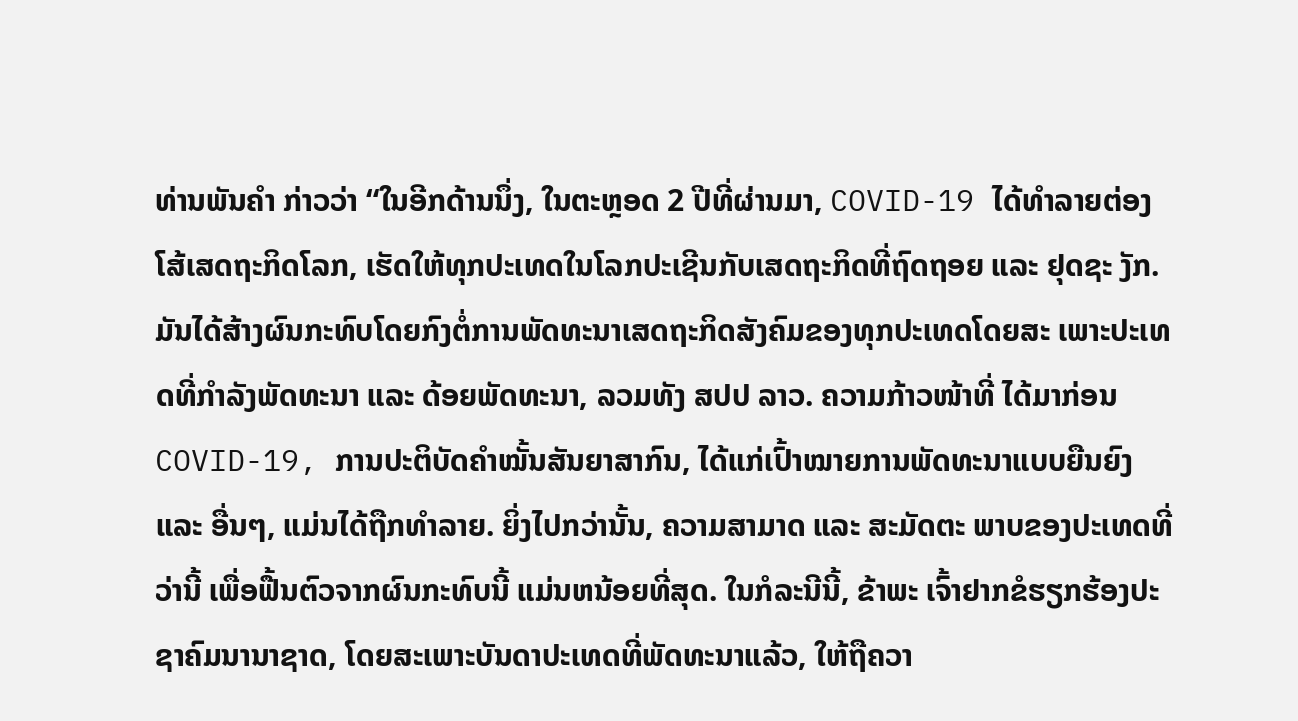ທ່ານພັນຄຳ ກ່າວວ່າ “ໃນອີກດ້ານນຶ່ງ, ໃນຕະຫຼອດ 2 ປີທີ່ຜ່ານມາ, COVID-19 ໄດ້ທໍາລາຍຕ່ອງໂສ້ເສດຖະກິດໂລກ, ເຮັດໃຫ້ທຸກປະເທດໃນໂລກປະເຊີນກັບເສດຖະກິດທີ່ຖົດຖອຍ ແລະ ຢຸດຊະ ງັກ. ມັນໄດ້ສ້າງຜົນກະທົບໂດຍກົງຕໍ່ການພັດທະນາເສດຖະກິດສັງຄົມຂອງທຸກປະເທດໂດຍສະ ເພາະປະເທດທີ່ກຳລັງພັດທະນາ ແລະ ດ້ອຍພັດທະນາ, ລວມທັງ ສປປ ລາວ. ຄວາມກ້າວໜ້າທີ່ ໄດ້ມາກ່ອນ COVID-19, ການປະຕິບັດຄຳໝັ້ນສັນຍາສາກົນ, ໄດ້ແກ່ເປົ້າໝາຍການພັດທະນາແບບຍືນຍົງ ແລະ ອື່ນໆ, ແມ່ນໄດ້ຖືກທຳລາຍ. ຍິ່ງໄປກວ່ານັ້ນ, ຄວາມສາມາດ ແລະ ສະມັດຕະ ພາບຂອງປະເທດທີ່ວ່ານີ້ ເພື່ອຟື້ນຕົວຈາກຜົນກະທົບນີ້ ແມ່ນຫນ້ອຍທີ່ສຸດ. ໃນກໍລະນີນີ້, ຂ້າພະ ເຈົ້າຢາກຂໍຮຽກຮ້ອງປະຊາຄົມນານາຊາດ, ໂດຍສະເພາະບັນດາປະເທດທີ່ພັດທະນາແລ້ວ, ໃຫ້ຖືຄວາ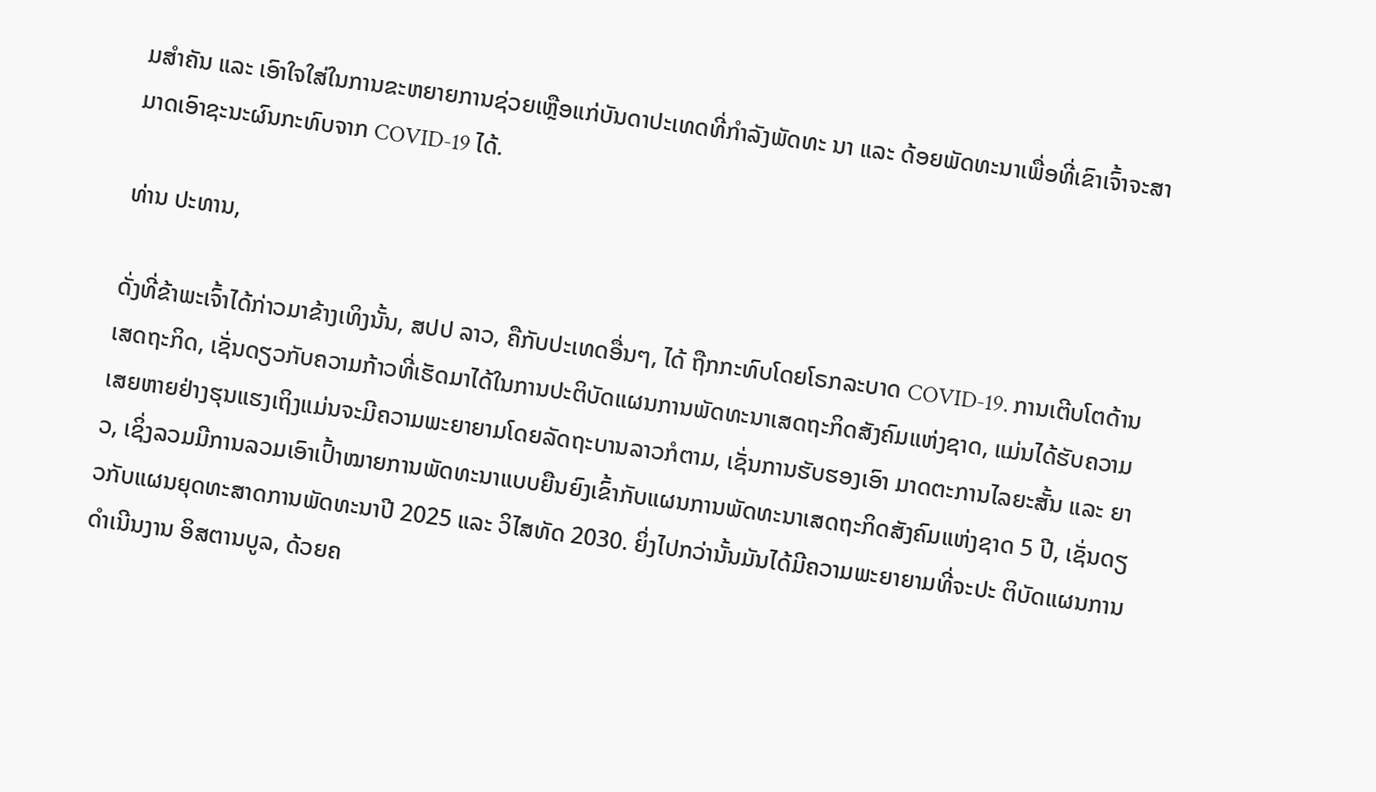ມສຳຄັນ ແລະ ເອົາໃຈໃສ່ໃນການຂະຫຍາຍການຊ່ວຍເຫຼືອແກ່ບັນດາປະເທດທີ່ກຳລັງພັດທະ ນາ ແລະ ດ້ອຍພັດທະນາເພື່ອທີ່ເຂົາເຈົ້າຈະສາມາດເອົາຊະນະຜົນກະທົບຈາກ COVID-19 ໄດ້.

ທ່ານ ປະທານ,

ດັ່ງທີ່ຂ້າພະເຈົ້າໄດ້ກ່າວມາຂ້າງເທິງນັ້ນ, ສປປ ລາວ, ຄືກັບປະເທດອື່ນໆ, ໄດ້ ຖືກກະທົບໂດຍໂຣກລະບາດ COVID-19. ການເຕີບໂຕດ້ານເສດຖະກິດ, ເຊັ່ນດຽວກັບຄວາມກ້າວທີ່ເຮັດມາໄດ້ໃນການປະຕິບັດແຜນການພັດທະນາເສດຖະກິດສັງຄົມແຫ່ງຊາດ, ແມ່ນໄດ້ຮັບຄວາມເສຍຫາຍຢ່າງຮຸນແຮງເຖິງແມ່ນຈະມີຄວາມພະຍາຍາມໂດຍລັດຖະບານລາວກໍຕາມ, ເຊັ່ນການຮັບຮອງເອົາ ມາດຕະການໄລຍະສັ້ນ ແລະ ຍາວ, ເຊິ່ງລວມມີການລວມເອົາເປົ້າໝາຍການພັດທະນາແບບຍືນຍົງເຂົ້າກັບແຜນການພັດທະນາເສດຖະກິດສັງຄົມແຫ່ງຊາດ 5 ປີ, ເຊັ່ນດຽວກັບແຜນຍຸດທະສາດການພັດທະນາປີ 2025 ແລະ ວິໄສທັດ 2030. ຍິ່ງໄປກວ່ານັ້ນມັນໄດ້ມີຄວາມພະຍາຍາມທີ່ຈະປະ ຕິບັດແຜນການດຳເນີນງານ ອິສຕານບູລ, ດ້ວຍຄ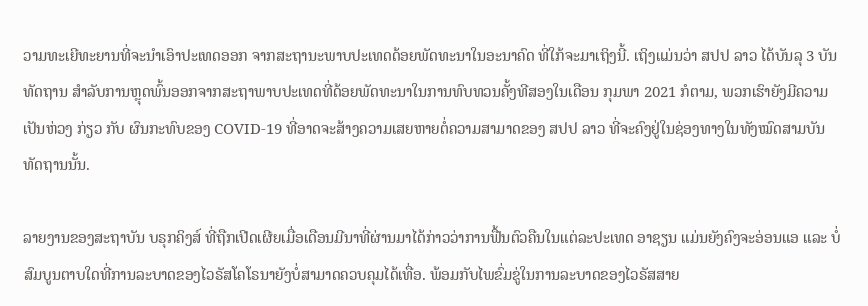ວາມທະເຍີທະຍານທີ່ຈະນຳເອົາປະເທດອອກ ຈາກສະຖານະພາບປະເທດດ້ອຍພັດທະນາໃນອະນາຄົດ ທີ່ໃກ້ຈະມາເຖິງນີ້. ເຖິງແມ່ນວ່າ ສປປ ລາວ ໄດ້ບັນລຸ 3 ບັນທັດຖານ ສໍາລັບການຫຼຸດພົ້ນອອກຈາກສະຖາພາບປະເທດທີ່ດ້ອຍພັດທະນາໃນການທົບທວນຄັ້ງທີສອງໃນເດືອນ ກຸມພາ 2021 ກໍຕາມ, ພວກເຮົາຍັງມີຄວາມເປັນຫ່ວງ ກ່ຽວ ກັບ ຜົນກະທົບຂອງ COVID-19 ທີ່ອາດຈະສ້າງຄວາມເສຍຫາຍຕໍ່ຄວາມສາມາດຂອງ ສປປ ລາວ ທີ່ຈະຄົງຢູ່ໃນຊ່ອງທາງໃນທັງໝົດສາມບັນທັດຖານນັ້ນ.

ລາຍງານຂອງສະຖາບັນ ບຣຸກຄິງສ໌ ທີ່ຖືກເປີດເຜີຍເມື່ອເດືອນມີນາທີ່ຜ່ານມາໄດ້ກ່າວວ່າການຟື້ນຕົວຄືນໃນແຕ່ລະປະເທດ ອາຊຽນ ແມ່ນຍັງຄົງຈະອ່ອນແອ ແລະ ບໍ່ສົມບູນຕາບໃດທີ່ການລະບາດຂອງໄວຣັສໂຄໂຣນາຍັງບໍ່ສາມາດຄວບຄຸມໄດ້ເທື່ອ. ພ້ອມກັບໄພຂົ່ມຂູ່ໃນການລະບາດຂອງໄວຣັສສາຍ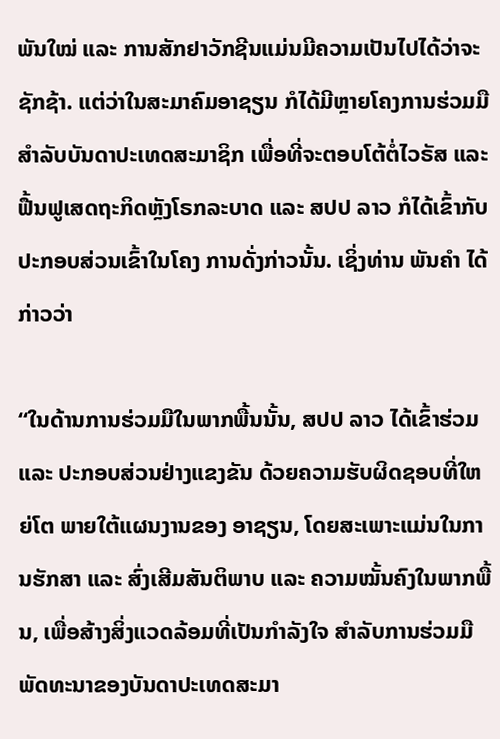ພັນໃໝ່ ແລະ ການສັກຢາວັກຊີນແມ່ນມີຄວາມເປັນໄປໄດ້ວ່າຈະຊັກຊ້າ. ແຕ່ວ່າໃນສະມາຄົມອາຊຽນ ກໍໄດ້ມີຫຼາຍໂຄງການຮ່ວມມືສຳລັບບັນດາປະເທດສະມາຊິກ ເພື່ອທີ່ຈະຕອບໂຕ້ຕໍ່ໄວຣັສ ແລະ ຟື້ນຟູເສດຖະກິດຫຼັງໂຣກລະບາດ ແລະ ສປປ ລາວ ກໍໄດ້ເຂົ້າກັບປະກອບສ່ວນເຂົ້າໃນໂຄງ ການດັ່ງກ່າວນັ້ນ. ເຊິ່ງທ່ານ ພັນຄຳ ໄດ້ກ່າວວ່າ

“ໃນດ້ານການຮ່ວມມືໃນພາກພື້ນນັ້ນ, ສປປ ລາວ ໄດ້ເຂົ້າຮ່ວມ ແລະ ປະກອບສ່ວນຢ່າງແຂງຂັນ ດ້ວຍຄວາມຮັບຜິດຊອບທີ່ໃຫຍ່ໂຕ ພາຍໃຕ້ແຜນງານຂອງ ອາຊຽນ, ໂດຍສະເພາະແມ່ນໃນການຮັກສາ ແລະ ສົ່ງເສີມສັນຕິພາບ ແລະ ຄວາມໝັ້ນຄົງໃນພາກພື້ນ, ເພື່ອສ້າງສິ່ງແວດລ້ອມທີ່ເປັນກຳລັງໃຈ ສຳລັບການຮ່ວມມືພັດທະນາຂອງບັນດາປະເທດສະມາ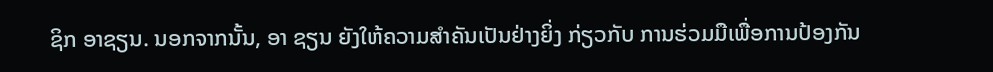ຊິກ ອາຊຽນ. ນອກຈາກນັ້ນ, ອາ ຊຽນ ຍັງໃຫ້ຄວາມສຳຄັນເປັນຢ່າງຍິ່ງ ກ່ຽວກັບ ການຮ່ວມມືເພື່ອການປ້ອງກັນ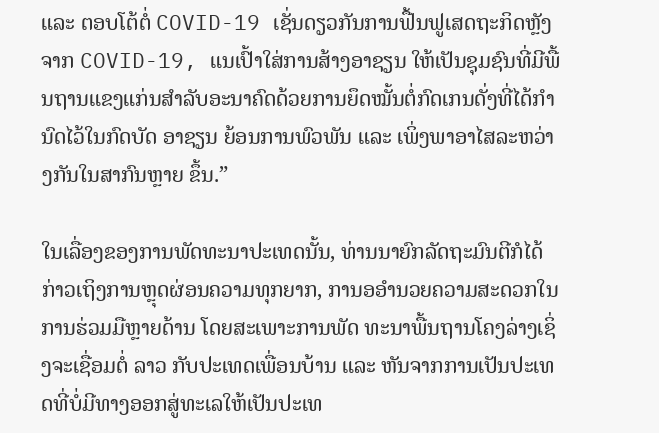ແລະ ຕອບໂຕ້ຕໍ່ COVID-19 ເຊັ່ນດຽວກັນການຟື້ນຟູເສດຖະກິດຫຼັງຈາກ COVID-19, ແນເປົ້າໃສ່ການສ້າງອາຊຽນ ໃຫ້ເປັນຊຸມຊົນທີ່ມີພື້ນຖານແຂງແກ່ນສຳລັບອະນາຄົດດ້ວຍການຍຶດໝັ້ນຕໍ່ກົດເກນດັ່ງທີ່ໄດ້ກຳນົດໄວ້ໃນກົດບັດ ອາຊຽນ ຍ້ອນການພົວພັນ ແລະ ເພິ່ງພາອາໄສລະຫວ່າງກັນໃນສາກົນຫຼາຍ ຂຶ້ນ.”

ໃນເລື່ອງຂອງການພັດທະນາປະເທດນັ້ນ, ທ່ານນາຍົກລັດຖະມົນຕີກໍໄດ້ກ່າວເຖິງການຫຼຸດຜ່ອນຄວາມທຸກຍາກ, ການອອໍານວຍຄວາມສະດວກໃນການຮ່ວມມືຫຼາຍດ້ານ ໂດຍສະເພາະການພັດ ທະນາພື້ນຖານໂຄງລ່າງເຊິ່ງຈະເຊື່ອມຕໍ່ ລາວ ກັບປະເທດເພື່ອນບ້ານ ແລະ ຫັນຈາກການເປັນປະເທດທີ່ບໍ່ມີທາງອອກສູ່ທະເລໃຫ້ເປັນປະເທ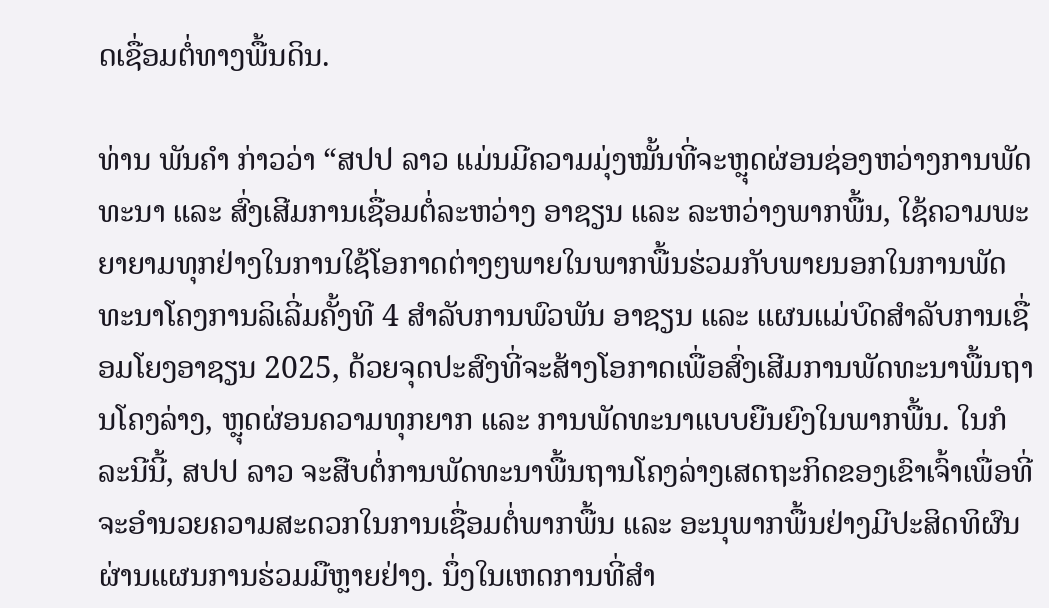ດເຊື່ອມຕໍ່ທາງພື້ນດິນ.

ທ່ານ ພັນຄຳ ກ່າວວ່າ “ສປປ ລາວ ແມ່ນມີຄວາມມຸ່ງໝັ້ນທີ່ຈະຫຼຸດຜ່ອນຊ່ອງຫວ່າງການພັດທະນາ ແລະ ສົ່ງເສີມການເຊື່ອມຕໍ່ລະຫວ່າງ ອາຊຽນ ແລະ ລະຫວ່າງພາກພື້ນ, ໃຊ້ຄວາມພະຍາຍາມທຸກຢ່າງໃນການໃຊ້ໂອກາດຕ່າງໆພາຍໃນພາກພື້ນຮ່ວມກັບພາຍນອກໃນການພັດທະນາໂຄງການລິເລີ່ມຄັ້ງທີ 4 ສຳລັບການພົວພັນ ອາຊຽນ ແລະ ແຜນແມ່ບົດສຳລັບການເຊື່ອມໂຍງອາຊຽນ 2025, ດ້ວຍຈຸດປະສົງທີ່ຈະສ້າງໂອກາດເພື່ອສົ່ງເສີມການພັດທະນາພື້ນຖານໂຄງລ່າງ, ຫຼຸດຜ່ອນຄວາມທຸກຍາກ ແລະ ການພັດທະນາແບບຍືນຍົງໃນພາກພື້ນ. ໃນກໍລະນີນີ້, ສປປ ລາວ ຈະສືບຕໍ່ການພັດທະນາພື້ນຖານໂຄງລ່າງເສດຖະກິດຂອງເຂົາເຈົ້າເພື່ອທີ່ຈະອຳນວຍຄວາມສະດວກໃນການເຊື່ອມຕໍ່ພາກພື້ນ ແລະ ອະນຸພາກພື້ນຢ່າງມີປະສິດທິຜົນຜ່ານແຜນການຮ່ວມມືຫຼາຍຢ່າງ. ນຶ່ງໃນເຫດການທີ່ສຳ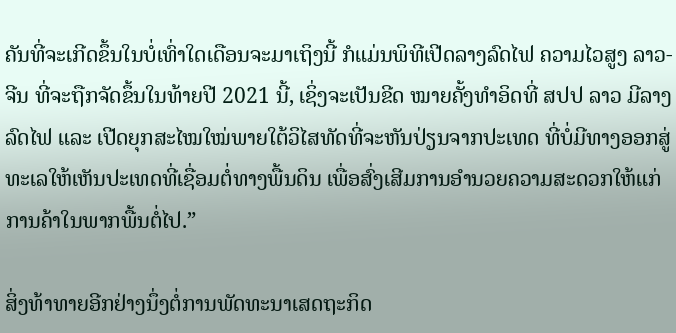ຄັນທີ່ຈະເກີດຂຶ້ນໃນບໍ່ເທົ່າໃດເດືອນຈະມາເຖິງນີ້ ກໍແມ່ນພິທີເປີດລາງລົດໄຟ ຄວາມໄວສູງ ລາວ-ຈີນ ທີ່ຈະຖືກຈັດຂຶ້ນໃນທ້າຍປີ 2021 ນີ້, ເຊິ່ງຈະເປັນຂີດ ໝາຍຄັ້ງທໍາອິດທີ່ ສປປ ລາວ ມີລາງລົດໄຟ ແລະ ເປີດຍຸກສະໄໝໃໝ່ພາຍໃຕ້ວິໄສທັດທີ່ຈະຫັນປ່ຽນຈາກປະເທດ ທີ່ບໍ່ມີທາງອອກສູ່ທະເລໃຫ້ເຫັນປະເທດທີ່ເຊື່ອມຕໍ່ທາງພື້ນດິນ ເພື່ອສົ່ງເສີມການອຳນວຍຄວາມສະດວກໃຫ້ແກ່ການຄ້າໃນພາກພື້ນຕໍ່ໄປ.”

ສິ່ງທ້າທາຍອີກຢ່າງນຶ່ງຕໍ່ການພັດທະນາເສດຖະກິດ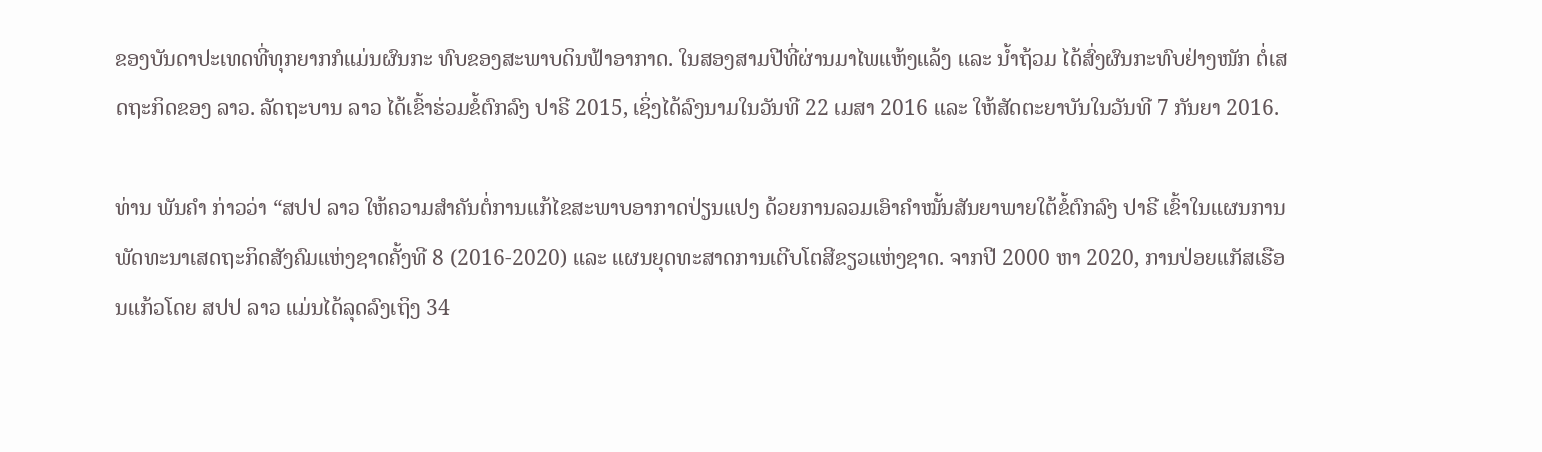ຂອງບັນດາປະເທດທີ່ທຸກຍາກກໍແມ່ນຜົນກະ ທົບຂອງສະພາບດິນຟ້າອາກາດ. ໃນສອງສາມປີທີ່ຜ່ານມາໄພແຫ້ງແລ້ງ ແລະ ນໍ້າຖ້ວມ ໄດ້ສົ່ງຜົນກະທົບຢ່າງໜັກ ຕໍ່ເສດຖະກິດຂອງ ລາວ. ລັດຖະບານ ລາວ ໄດ້ເຂົ້າຮ່ວມຂໍ້ຕົກລົງ ປາຣີ 2015, ເຊິ່ງໄດ້ລົງນາມໃນວັນທີ 22 ເມສາ 2016 ແລະ ໃຫ້ສັດຕະຍາບັນໃນວັນທີ 7 ກັນຍາ 2016.

ທ່ານ ພັນຄຳ ກ່າວວ່າ “ສປປ ລາວ ໃຫ້ຄວາມສຳຄັນຕໍ່ການແກ້ໄຂສະພາບອາກາດປ່ຽນແປງ ດ້ວຍການລວມເອົາຄຳໝັ້ນສັນຍາພາຍໃຕ້ຂໍ້ຕົກລົງ ປາຣີ ເຂົ້າໃນແຜນການພັດທະນາເສດຖະກິດສັງຄົມແຫ່ງຊາດຄັ້ງທີ 8 (2016-2020) ແລະ ແຜນຍຸດທະສາດການເຕີບໂຕສີຂຽວແຫ່ງຊາດ. ຈາກປີ 2000 ຫາ 2020, ການປ່ອຍແກັສເຮືອນແກ້ວໂດຍ ສປປ ລາວ ແມ່ນໄດ້ລຸດລົງເຖິງ 34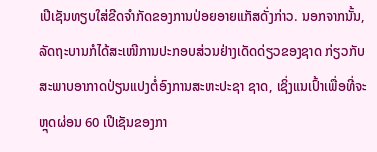ເປີເຊັນທຽບໃສ່ຂີດຈຳກັດຂອງການປ່ອຍອາຍແກັສດັ່ງກ່າວ. ນອກຈາກນັ້ນ, ລັດຖະບານກໍໄດ້ສະເໜີການປະກອບສ່ວນຢ່າງເດັດດ່ຽວຂອງຊາດ ກ່ຽວກັບ ສະພາບອາກາດປ່ຽນແປງຕໍ່ອົງການສະຫະປະຊາ ຊາດ, ເຊິ່ງແນເປົ້າເພື່ອທີ່ຈະຫຼຸດຜ່ອນ 60 ເປີເຊັນຂອງກາ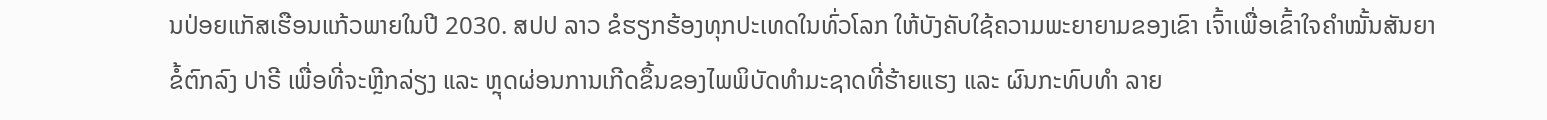ນປ່ອຍແກັສເຮືອນແກ້ວພາຍໃນປີ 2030. ສປປ ລາວ ຂໍຮຽກຮ້ອງທຸກປະເທດໃນທົ່ວໂລກ ໃຫ້ບັງຄັບໃຊ້ຄວາມພະຍາຍາມຂອງເຂົາ ເຈົ້າເພື່ອເຂົ້າໃຈຄຳໝັ້ນສັນຍາຂໍ້ຕົກລົງ ປາຣີ ເພື່ອທີ່ຈະຫຼີກລ່ຽງ ແລະ ຫຼຸດຜ່ອນການເກີດຂຶ້ນຂອງໄພພິບັດທຳມະຊາດທີ່ຮ້າຍແຮງ ແລະ ຜົນກະທົບທຳ ລາຍ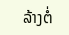ລ້າງຕໍ່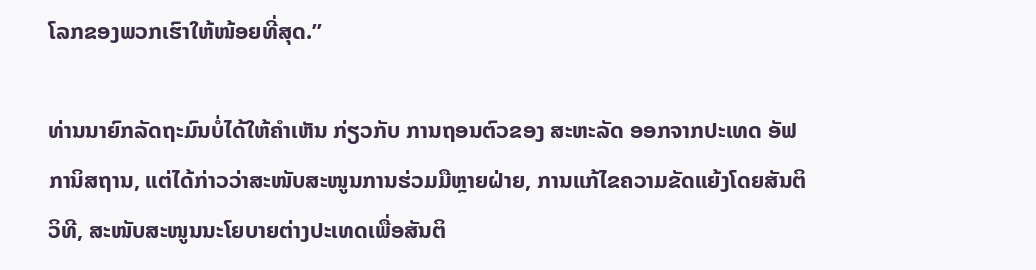ໂລກຂອງພວກເຮົາໃຫ້ໜ້ອຍທີ່ສຸດ.”

ທ່ານນາຍົກລັດຖະມົນບໍ່ໄດ້ໃຫ້ຄຳເຫັນ ກ່ຽວກັບ ການຖອນຕົວຂອງ ສະຫະລັດ ອອກຈາກປະເທດ ອັຟການິສຖານ, ແຕ່ໄດ້ກ່າວວ່າສະໜັບສະໜູນການຮ່ວມມືຫຼາຍຝ່າຍ, ການແກ້ໄຂຄວາມຂັດແຍ້ງໂດຍສັນຕິວິທີ, ສະໜັບສະໜູນນະໂຍບາຍຕ່າງປະເທດເພື່ອສັນຕິ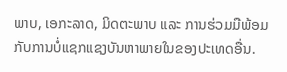ພາບ, ເອກະລາດ, ມິດຕະພາບ ແລະ ການຮ່ວມມືພ້ອມກັບການບໍ່ແຊກແຊງບັນຫາພາຍໃນຂອງປະເທດອື່ນ.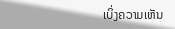ເບິ່ງຄວາມເຫັນ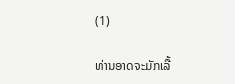(1)

ທ່ານອາດຈະມັກເລື້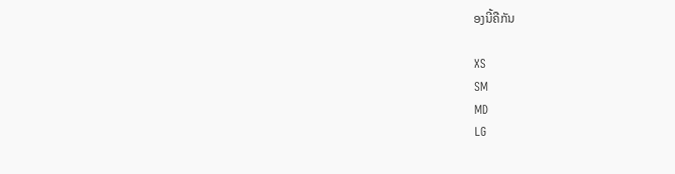ອງນີ້ຄືກັນ

XS
SM
MD
LG